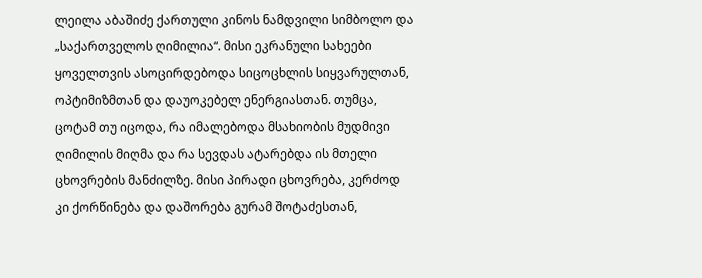ლეილა აბაშიძე ქართული კინოს ნამდვილი სიმბოლო და „საქართველოს ღიმილია“. მისი ეკრანული სახეები ყოველთვის ასოცირდებოდა სიცოცხლის სიყვარულთან, ოპტიმიზმთან და დაუოკებელ ენერგიასთან. თუმცა, ცოტამ თუ იცოდა, რა იმალებოდა მსახიობის მუდმივი ღიმილის მიღმა და რა სევდას ატარებდა ის მთელი ცხოვრების მანძილზე. მისი პირადი ცხოვრება, კერძოდ კი ქორწინება და დაშორება გურამ შოტაძესთან,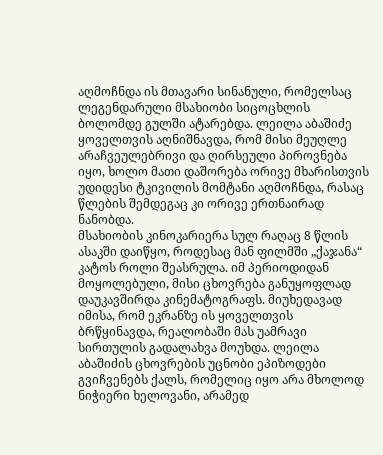აღმოჩნდა ის მთავარი სინანული, რომელსაც ლეგენდარული მსახიობი სიცოცხლის ბოლომდე გულში ატარებდა. ლეილა აბაშიძე ყოველთვის აღნიშნავდა, რომ მისი მეუღლე არაჩვეულებრივი და ღირსეული პიროვნება იყო, ხოლო მათი დაშორება ორივე მხარისთვის უდიდესი ტკივილის მომტანი აღმოჩნდა, რასაც წლების შემდეგაც კი ორივე ერთნაირად ნანობდა.
მსახიობის კინოკარიერა სულ რაღაც 8 წლის ასაკში დაიწყო, როდესაც მან ფილმში „ქაჯანა“ კატოს როლი შეასრულა. იმ პერიოდიდან მოყოლებული, მისი ცხოვრება განუყოფლად დაუკავშირდა კინემატოგრაფს. მიუხედავად იმისა, რომ ეკრანზე ის ყოველთვის ბრწყინავდა, რეალობაში მას უამრავი სირთულის გადალახვა მოუხდა. ლეილა აბაშიძის ცხოვრების უცნობი ეპიზოდები გვიჩვენებს ქალს, რომელიც იყო არა მხოლოდ ნიჭიერი ხელოვანი, არამედ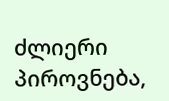ძლიერი პიროვნება,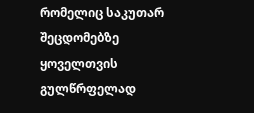რომელიც საკუთარ შეცდომებზე ყოველთვის გულწრფელად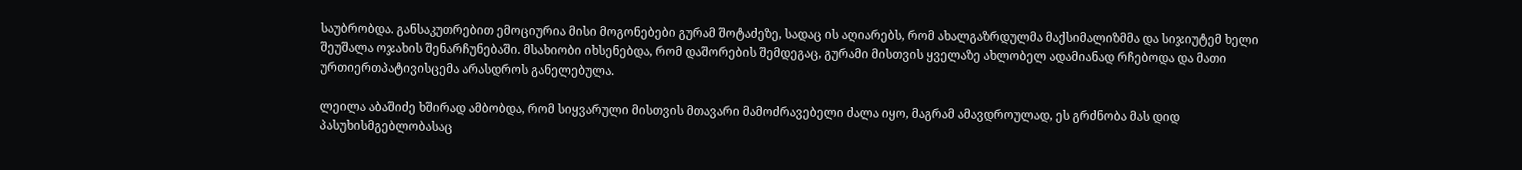საუბრობდა. განსაკუთრებით ემოციურია მისი მოგონებები გურამ შოტაძეზე, სადაც ის აღიარებს, რომ ახალგაზრდულმა მაქსიმალიზმმა და სიჯიუტემ ხელი შეუშალა ოჯახის შენარჩუნებაში. მსახიობი იხსენებდა, რომ დაშორების შემდეგაც, გურამი მისთვის ყველაზე ახლობელ ადამიანად რჩებოდა და მათი ურთიერთპატივისცემა არასდროს განელებულა.

ლეილა აბაშიძე ხშირად ამბობდა, რომ სიყვარული მისთვის მთავარი მამოძრავებელი ძალა იყო, მაგრამ ამავდროულად, ეს გრძნობა მას დიდ პასუხისმგებლობასაც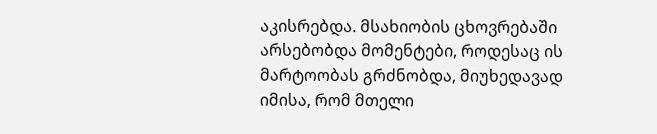აკისრებდა. მსახიობის ცხოვრებაში არსებობდა მომენტები, როდესაც ის მარტოობას გრძნობდა, მიუხედავად იმისა, რომ მთელი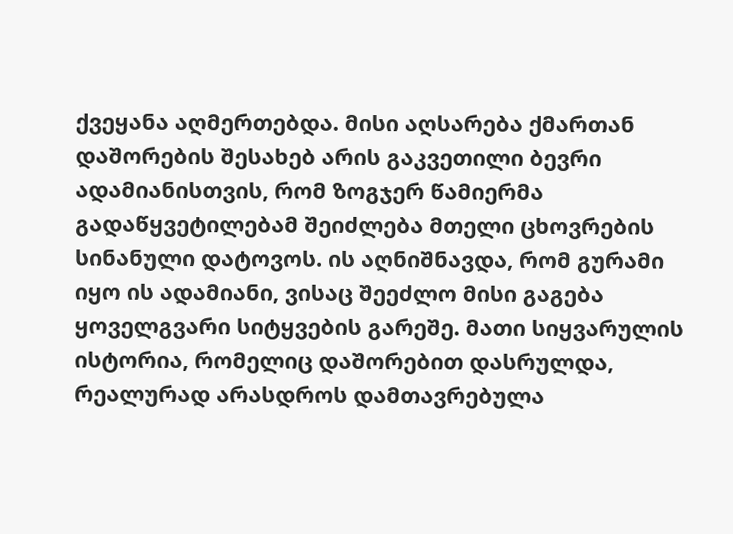ქვეყანა აღმერთებდა. მისი აღსარება ქმართან დაშორების შესახებ არის გაკვეთილი ბევრი ადამიანისთვის, რომ ზოგჯერ წამიერმა გადაწყვეტილებამ შეიძლება მთელი ცხოვრების სინანული დატოვოს. ის აღნიშნავდა, რომ გურამი იყო ის ადამიანი, ვისაც შეეძლო მისი გაგება ყოველგვარი სიტყვების გარეშე. მათი სიყვარულის ისტორია, რომელიც დაშორებით დასრულდა, რეალურად არასდროს დამთავრებულა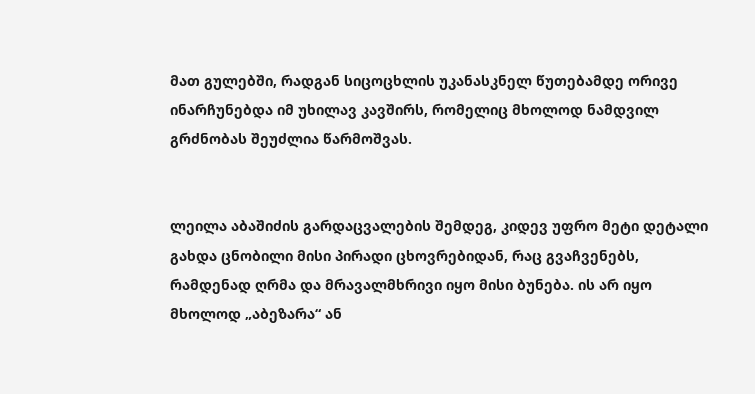მათ გულებში, რადგან სიცოცხლის უკანასკნელ წუთებამდე ორივე ინარჩუნებდა იმ უხილავ კავშირს, რომელიც მხოლოდ ნამდვილ გრძნობას შეუძლია წარმოშვას.


ლეილა აბაშიძის გარდაცვალების შემდეგ, კიდევ უფრო მეტი დეტალი გახდა ცნობილი მისი პირადი ცხოვრებიდან, რაც გვაჩვენებს, რამდენად ღრმა და მრავალმხრივი იყო მისი ბუნება. ის არ იყო მხოლოდ „აბეზარა“ ან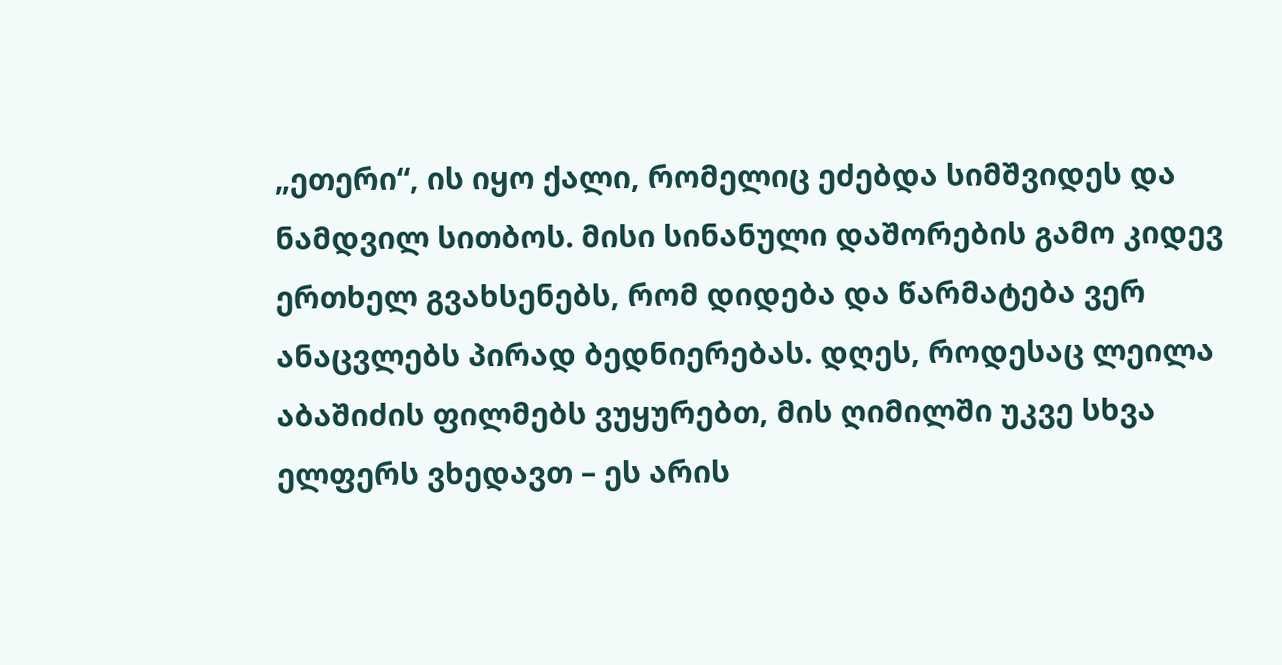„ეთერი“, ის იყო ქალი, რომელიც ეძებდა სიმშვიდეს და ნამდვილ სითბოს. მისი სინანული დაშორების გამო კიდევ ერთხელ გვახსენებს, რომ დიდება და წარმატება ვერ ანაცვლებს პირად ბედნიერებას. დღეს, როდესაც ლეილა აბაშიძის ფილმებს ვუყურებთ, მის ღიმილში უკვე სხვა ელფერს ვხედავთ – ეს არის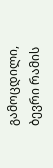გამოცდილი, ბევრი რამის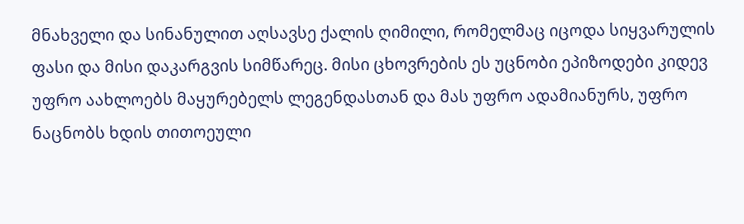მნახველი და სინანულით აღსავსე ქალის ღიმილი, რომელმაც იცოდა სიყვარულის ფასი და მისი დაკარგვის სიმწარეც. მისი ცხოვრების ეს უცნობი ეპიზოდები კიდევ უფრო აახლოებს მაყურებელს ლეგენდასთან და მას უფრო ადამიანურს, უფრო ნაცნობს ხდის თითოეული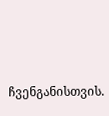ჩვენგანისთვის.